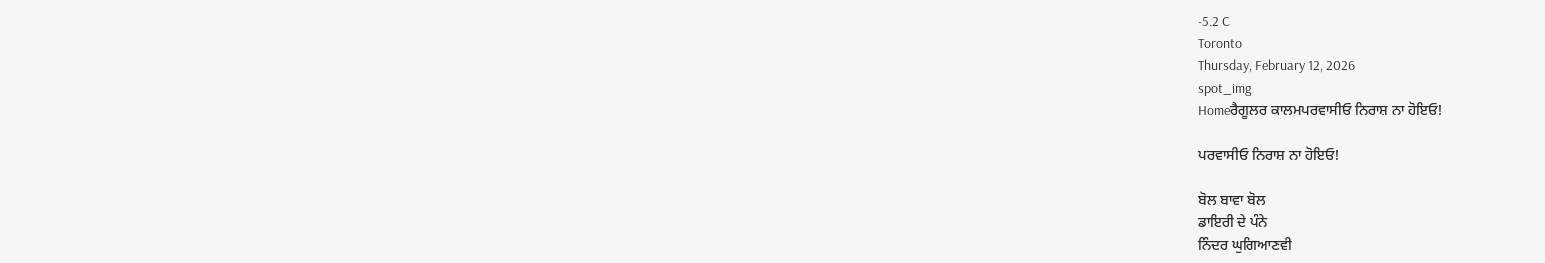-5.2 C
Toronto
Thursday, February 12, 2026
spot_img
Homeਰੈਗੂਲਰ ਕਾਲਮਪਰਵਾਸੀਓ ਨਿਰਾਸ਼ ਨਾ ਹੋਇਓ!

ਪਰਵਾਸੀਓ ਨਿਰਾਸ਼ ਨਾ ਹੋਇਓ!

ਬੋਲ ਬਾਵਾ ਬੋਲ
ਡਾਇਰੀ ਦੇ ਪੰਨੇ
ਨਿੰਦਰ ਘੁਗਿਆਣਵੀ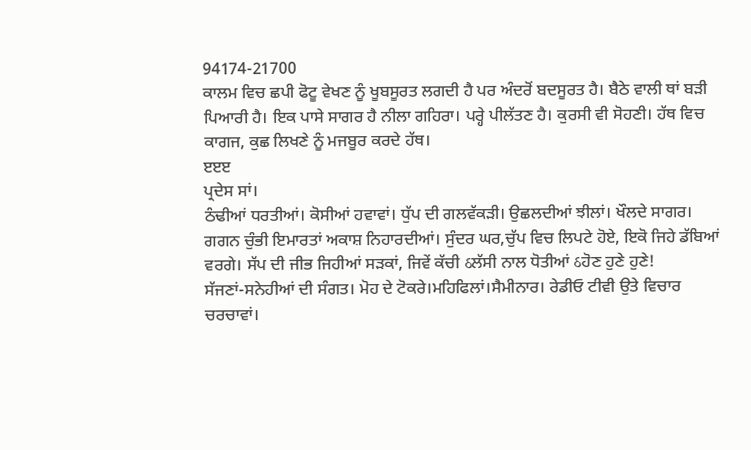94174-21700
ਕਾਲਮ ਵਿਚ ਛਪੀ ਫੋਟੂ ਵੇਖਣ ਨੂੰ ਖੂਬਸੂਰਤ ਲਗਦੀ ਹੈ ਪਰ ਅੰਦਰੋਂ ਬਦਸੂਰਤ ਹੈ। ਬੈਠੇ ਵਾਲੀ ਥਾਂ ਬੜੀ ਪਿਆਰੀ ਹੈ। ਇਕ ਪਾਸੇ ਸਾਗਰ ਹੈ ਨੀਲਾ ਗਹਿਰਾ। ਪਰ੍ਹੇ ਪੀਲੱਤਣ ਹੈ। ਕੁਰਸੀ ਵੀ ਸੋਹਣੀ। ਹੱਥ ਵਿਚ ਕਾਗਜ, ਕੁਛ ਲਿਖਣੇ ਨੂੰ ਮਜਬੂਰ ਕਰਦੇ ਹੱਥ।
ੲੲੲ
ਪ੍ਰਦੇਸ ਸਾਂ।
ਠੰਢੀਆਂ ਧਰਤੀਆਂ। ਕੋਸੀਆਂ ਹਵਾਵਾਂ। ਧੁੱਪ ਦੀ ਗਲਵੱਕੜੀ। ਉਛਲਦੀਆਂ ਝੀਲਾਂ। ਖੌਲਦੇ ਸਾਗਰ। ਗਗਨ ਚੁੰਭੀ ਇਮਾਰਤਾਂ ਅਕਾਸ਼ ਨਿਹਾਰਦੀਆਂ। ਸੁੰਦਰ ਘਰ,ਚੁੱਪ ਵਿਚ ਲਿਪਟੇ ਹੋਏ, ਇਕੋ ਜਿਹੇ ਡੱਬਿਆਂ ਵਰਗੇ। ਸੱਪ ਦੀ ਜੀਭ ਜਿਹੀਆਂ ਸੜਕਾਂ, ਜਿਵੇਂ ਕੱਚੀ ઠਲੱਸੀ ਨਾਲ ਧੋਤੀਆਂ ઠਹੋਣ ਹੁਣੇ ਹੁਣੇ!
ਸੱਜਣਾਂ-ਸਨੇਹੀਆਂ ਦੀ ਸੰਗਤ। ਮੋਹ ਦੇ ਟੋਕਰੇ।ਮਹਿਫਿਲਾਂ।ਸੈਮੀਨਾਰ। ਰੇਡੀਓ ਟੀਵੀ ਉਤੇ ਵਿਚਾਰ ਚਰਚਾਵਾਂ।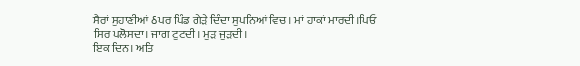ਸੈਰਾਂ ਸੁਹਾਣੀਆਂ ઠਪਰ ਪਿੰਡ ਗੇੜੇ ਦਿੰਦਾ ਸੁਪਨਿਆਂ ਵਿਚ। ਮਾਂ ਹਾਕਾਂ ਮਾਰਦੀ।ਪਿਓ ਸਿਰ ਪਲੋਸਦਾ। ਜਾਗ ਟੁਟਦੀ। ਮੁੜ ਜੁੜਦੀ।
ਇਕ ਦਿਨ। ਅਤਿ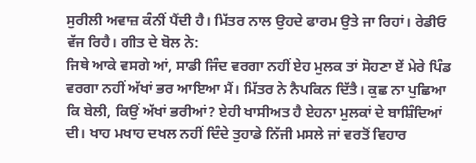ਸੁਰੀਲੀ ਅਵਾਜ਼ ਕੰਨੀਂ ਪੈਂਦੀ ਹੈ। ਮਿੱਤਰ ਨਾਲ ਉਹਦੇ ਫਾਰਮ ਉਤੇ ਜਾ ਰਿਹਾਂ। ਰੇਡੀਓ ਵੱਜ ਰਿਹੈ। ਗੀਤ ਦੇ ਬੋਲ ਨੇ:
ਜਿਥੇ ਆਕੇ ਵਸਗੇ ਆਂ, ਸਾਡੀ ਜਿੰਦ ਵਰਗਾ ਨਹੀਂ ਏਹ ਮੁਲਕ ਤਾਂ ਸੋਹਣਾ ਏਂ ਮੇਰੇ ਪਿੰਡ ਵਰਗਾ ਨਹੀਂ ਅੱਖਾਂ ਭਰ ਆਇਆ ਮੈਂ। ਮਿੱਤਰ ਨੇ ਨੈਪਕਿਨ ਦਿੱਤੈ। ਕੁਛ ਨਾ ਪੁਛਿਆ ਕਿ ਬੇਲੀ, ਕਿਉਂ ਅੱਖਾਂ ਭਰੀਆਂ? ਏਹੀ ਖਾਸੀਅਤ ਹੈ ਏਹਨਾ ਮੁਲਕਾਂ ਦੇ ਬਾਸ਼ਿੰਦਿਆਂ ਦੀ। ਖਾਹ ਮਖਾਹ ਦਖਲ ਨਹੀਂ ਦਿੰਦੇ ਤੁਹਾਡੇ ਨਿੱਜੀ ਮਸਲੇ ਜਾਂ ਵਰਤੋਂ ਵਿਹਾਰ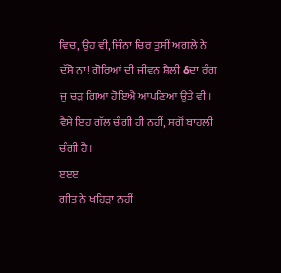ਵਿਚ, ਉਹ ਵੀ, ਜਿੰਨਾ ਚਿਰ ਤੁਸੀਂ ਅਗਲੇ ਨੇ ਦੱਸੋ ਨਾ! ਗੋਰਿਆਂ ਦੀ ਜੀਵਨ ਸ਼ੈਲੀ ઠਦਾ ਰੰਗ ਜੁ ਚੜ ਗਿਆ ਹੋਇਐ ਆਪਣਿਆ ਉਤੇ ਵੀ। ਵੈਸੇ ਇਹ ਗੱਲ ਚੰਗੀ ਹੀ ਨਹੀਂ, ਸਗੋਂ ਬਾਹਲੀ ਚੰਗੀ ਹੈ।
ੲੲੲ
ਗੀਤ ਨੇ ਖਹਿੜਾ ਨਹੀਂ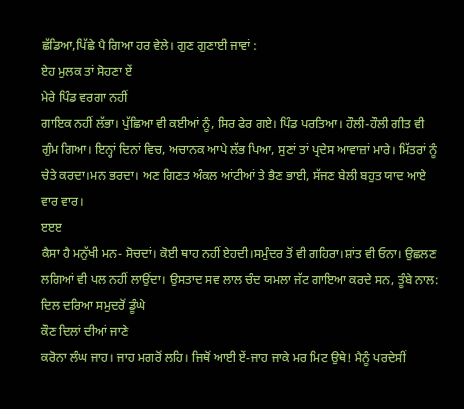ਛੱਡਿਆ,ਪਿੱਛੇ ਪੈ ਗਿਆ ਹਰ ਵੇਲੇ। ਗੁਣ ਗੁਣਾਈ ਜਾਵਾਂ :
ਏਹ ਮੁਲਕ ਤਾਂ ਸੋਹਣਾ ਏਂ
ਮੇਰੇ ਪਿੰਡ ਵਰਗਾ ਨਹੀਂ
ਗਾਇਕ ਨਹੀਂ ਲੱਭਾ। ਪੁੱਛਿਆ ਵੀ ਕਈਆਂ ਨੂੰ, ਸਿਰ ਫੇਰ ਗਏ। ਪਿੰਡ ਪਰਤਿਆ। ਹੌਲੀ-ਹੌਲੀ ਗੀਤ ਵੀ ਗੁੰਮ ਗਿਆ। ਇਨ੍ਹਾਂ ਦਿਨਾਂ ਵਿਚ, ਅਚਾਨਕ ਆਪੇ ਲੱਭ ਪਿਆ, ਸੁਣਾਂ ਤਾਂ ਪ੍ਰਦੇਸ ਆਵਾਜ਼ਾਂ ਮਾਰੇ। ਮਿੱਤਰਾਂ ਨੂੰ ਚੇਤੇ ਕਰਦਾ।ਮਨ ਭਰਦਾ। ਅਣ ਗਿਣਤ ਅੰਕਲ ਆਂਟੀਆਂ ਤੇ ਭੈਣ ਭਾਈ, ਸੱਜਣ ਬੇਲੀ ਬਹੁਤ ਯਾਦ ਆਏ ਵਾਰ ਵਾਰ।
ੲੲੲ
ਕੈਸਾ ਹੈ ਮਨੁੱਖੀ ਮਨ- ਸੋਚਦਾਂ। ਕੋਈ ਥਾਹ ਨਹੀਂ ਏਹਦੀ।ਸਮੁੰਦਰ ਤੋਂ ਵੀ ਗਹਿਰਾ।ਸ਼ਾਂਤ ਵੀ ਓਨਾ। ਉਛਲਣ ਲਗਿਆਂ ਵੀ ਪਲ ਨਹੀਂ ਲਾਉਂਦਾ। ਉਸਤਾਦ ਸਵ ਲਾਲ ਚੰਦ ਯਮਲਾ ਜੱਟ ਗਾਇਆ ਕਰਦੇ ਸਨ, ਤੂੰਬੇ ਨਾਲ:
ਦਿਲ ਦਰਿਆ ਸਮੁਦਰੋਂ ਡੂੰਘੇ
ਕੌਣ ਦਿਲਾਂ ਦੀਆਂ ਜਾਣੇ
ਕਰੋਨਾ ਲੰਘ ਜਾਹ। ਜਾਹ ਮਗਰੋਂ ਲਹਿ। ਜਿਥੋਂ ਆਈ ਏਂ-ਜਾਹ ਜਾਕੇ ਮਰ ਮਿਟ ਉਥੇ! ਮੈਨੂੰ ਪਰਦੇਸੀਂ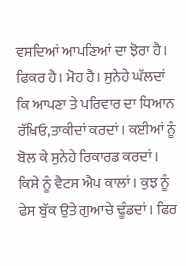ਵਸਦਿਆਂ ਆਪਣਿਆਂ ਦਾ ਝੋਰਾ ਹੈ। ਫਿਕਰ ਹੈ। ਮੋਹ ਹੈ। ਸੁਨੇਹੇ ਘੱਲਦਾਂ ਕਿ ਆਪਣਾ ਤੇ ਪਰਿਵਾਰ ਦਾ ਧਿਆਨ ਰੱਖਿਓ,ਤਾਕੀਦਾਂ ਕਰਦਾਂ। ਕਈਆਂ ਨੂੰ ਬੋਲ ਕੇ ਸੁਨੇਹੇ ਰਿਕਾਰਡ ਕਰਦਾਂ। ਕਿਸੇ ਨੂੰ ਵੈਟਸ ਐਪ ਕਾਲਾਂ। ਕੁਝ ਨੂੰ ਫੇਸ ਬੁੱਕ ਉਤੇ ਗੁਆਚੇ ਢੂੰਡਦਾਂ। ਫਿਰ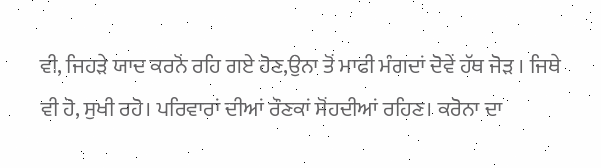ਵੀ, ਜਿਹੜੇ ਯਾਦ ਕਰਨੋਂ ਰਹਿ ਗਏ ਹੋਣ,ਉਨਾ ਤੋਂ ਮਾਫੀ ਮੰਗਦਾਂ ਦੋਵੇਂ ਹੱਥ ਜੋੜ । ਜਿਥੇ ਵੀ ਹੋ, ਸੁਖੀ ਰਹੋ। ਪਰਿਵਾਰਾਂ ਦੀਆਂ ਰੌਣਕਾਂ ਸੋਂਹਦੀਆਂ ਰਹਿਣ। ਕਰੋਨਾ ਦਾ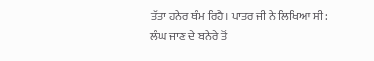ਤੱਤਾ ਹਨੇਰ ਥੰਮ ਰਿਹੈ। ਪਾਤਰ ਜੀ ਨੇ ਲਿਖਿਆ ਸੀ:
ਲੰਘ ਜਾਣ ਦੇ ਬਨੇਰੇ ਤੋਂ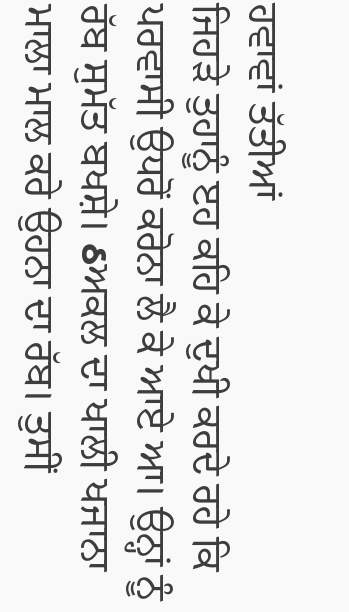ਹਵਾਵਾਂ ਤੱਤੀਆਂ
ਜਿਹੜੇ ਤੁਹਾਨੂੰ ੲਹ ਕਹਿ ਕੇ ਦੁਖੀ ਕਰਦੇ ਰਹੇ ਕਿ ਪਰਵਾਸੀ ਉਧਰੋਂ ਕਰੋਨਾ ਲੈ ਕੇ ਆਏ ਆ। ਉਨ੍ਹਾਂ ਨੂੰ ਰੱਬ ਸੁਮੱਤ ਬਖਸ਼ੇ। ઠਅਕਲ ਦਾ ਖਾਲੀ ਖਜਾਨਾ ਮਾਲਾ ਮਾਲ ਕਰੇ ਉਹਨਾ ਦਾ ਰੱਬ। ਤੁਸੀਂ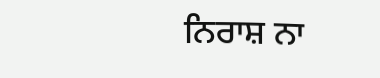ਨਿਰਾਸ਼ ਨਾ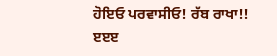ਹੋਇਓ ਪਰਵਾਸੀਓ! ਰੱਬ ਰਾਖਾ!!
ੲੲੲ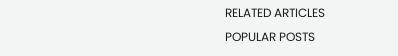RELATED ARTICLES
POPULAR POSTS